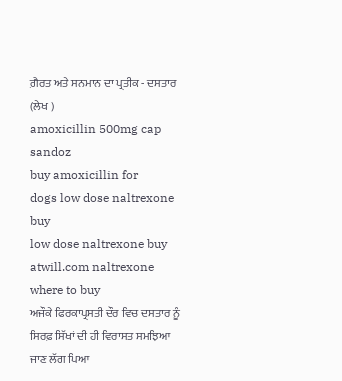ਗ਼ੈਰਤ ਅਤੇ ਸਨਮਾਨ ਦਾ ਪ੍ਰਤੀਕ - ਦਸਤਾਰ
(ਲੇਖ )
amoxicillin 500mg cap sandoz
buy amoxicillin for
dogs low dose naltrexone buy
low dose naltrexone buy
atwill.com naltrexone where to buy
ਅਜੌਕੇ ਫਿਰਕਾਪ੍ਰਸਤੀ ਦੌਰ ਵਿਚ ਦਸਤਾਰ ਨੂੰ ਸਿਰਫ਼ ਸਿੱਖਾਂ ਦੀ ਹੀ ਵਿਰਾਸਤ ਸਮਝਿਆ ਜਾਣ ਲੱਗ ਪਿਆ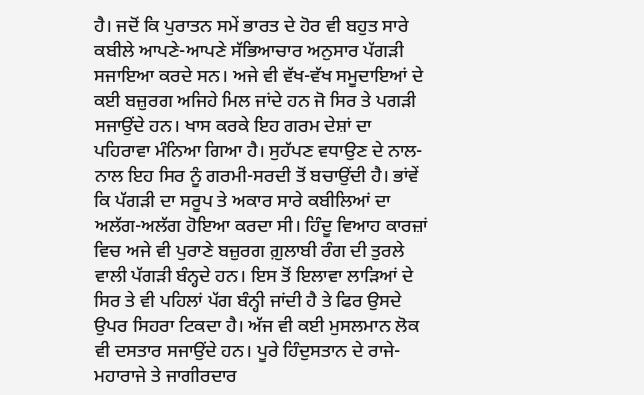ਹੈ। ਜਦੋਂ ਕਿ ਪੁਰਾਤਨ ਸਮੇਂ ਭਾਰਤ ਦੇ ਹੋਰ ਵੀ ਬਹੁਤ ਸਾਰੇ ਕਬੀਲੇ ਆਪਣੇ-ਆਪਣੇ ਸੱਭਿਆਚਾਰ ਅਨੁਸਾਰ ਪੱਗੜੀ ਸਜਾਇਆ ਕਰਦੇ ਸਨ। ਅਜੇ ਵੀ ਵੱਖ-ਵੱਖ ਸਮੂਦਾਇਆਂ ਦੇ ਕਈ ਬਜ਼ੁਰਗ ਅਜਿਹੇ ਮਿਲ ਜਾਂਦੇ ਹਨ ਜੋ ਸਿਰ ਤੇ ਪਗੜੀ ਸਜਾਉਂਦੇ ਹਨ। ਖਾਸ ਕਰਕੇ ਇਹ ਗਰਮ ਦੇਸ਼ਾਂ ਦਾ ਪਹਿਰਾਵਾ ਮੰਨਿਆ ਗਿਆ ਹੈ। ਸੁਹੱਪਣ ਵਧਾਉਣ ਦੇ ਨਾਲ-ਨਾਲ ਇਹ ਸਿਰ ਨੂੰ ਗਰਮੀ-ਸਰਦੀ ਤੋਂ ਬਚਾਉਂਦੀ ਹੈ। ਭਾਂਵੇਂ ਕਿ ਪੱਗੜੀ ਦਾ ਸਰੂਪ ਤੇ ਅਕਾਰ ਸਾਰੇ ਕਬੀਲਿਆਂ ਦਾ ਅਲੱਗ-ਅਲੱਗ ਹੋਇਆ ਕਰਦਾ ਸੀ। ਹਿੰਦੂ ਵਿਆਹ ਕਾਰਜ਼ਾਂ ਵਿਚ ਅਜੇ ਵੀ ਪੁਰਾਣੇ ਬਜ਼ੁਰਗ ਗ਼ੁਲਾਬੀ ਰੰਗ ਦੀ ਤੁਰਲੇ ਵਾਲੀ ਪੱਗੜੀ ਬੰਨ੍ਹਦੇ ਹਨ। ਇਸ ਤੋਂ ਇਲਾਵਾ ਲਾੜਿਆਂ ਦੇ ਸਿਰ ਤੇ ਵੀ ਪਹਿਲਾਂ ਪੱਗ ਬੰਨ੍ਹੀ ਜਾਂਦੀ ਹੈ ਤੇ ਫਿਰ ਉਸਦੇ ਉਪਰ ਸਿਹਰਾ ਟਿਕਦਾ ਹੈ। ਅੱਜ ਵੀ ਕਈ ਮੁਸਲਮਾਨ ਲੋਕ ਵੀ ਦਸਤਾਰ ਸਜਾਉਂਦੇ ਹਨ। ਪੂਰੇ ਹਿੰਦੁਸਤਾਨ ਦੇ ਰਾਜੇ-ਮਹਾਰਾਜੇ ਤੇ ਜਾਗੀਰਦਾਰ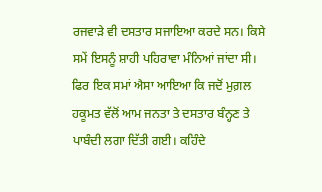ਰਜਵਾੜੇ ਵੀ ਦਸਤਾਰ ਸਜਾਇਆ ਕਰਦੇ ਸਨ। ਕਿਸੇ ਸਮੇਂ ਇਸਨੂੰ ਸ਼ਾਹੀ ਪਹਿਰਾਵਾ ਮੰਨਿਆਂ ਜਾਂਦਾ ਸੀ।
ਫਿਰ ਇਕ ਸਮਾਂ ਐਸਾ ਆਇਆ ਕਿ ਜਦੋਂ ਮੁਗ਼ਲ ਹਕੂਮਤ ਵੱਲੋਂ ਆਮ ਜਨਤਾ ਤੇ ਦਸਤਾਰ ਬੰਨ੍ਹਣ ਤੇ ਪਾਬੰਦੀ ਲਗਾ ਦਿੱਤੀ ਗਈ। ਕਹਿੰਦੇ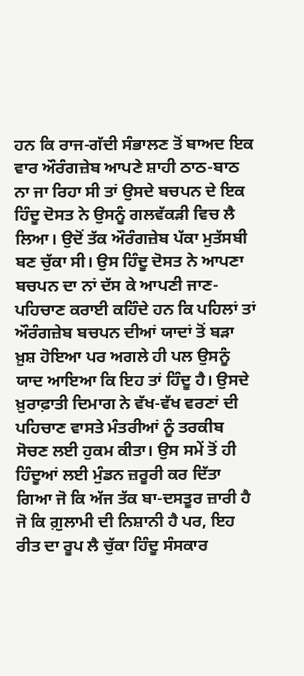ਹਨ ਕਿ ਰਾਜ-ਗੱਦੀ ਸੰਭਾਲਣ ਤੋਂ ਬਾਅਦ ਇਕ ਵਾਰ ਔਰੰਗਜ਼ੇਬ ਆਪਣੇ ਸ਼ਾਹੀ ਠਾਠ-ਬਾਠ ਨਾ ਜਾ ਰਿਹਾ ਸੀ ਤਾਂ ਉਸਦੇ ਬਚਪਨ ਦੇ ਇਕ ਹਿੰਦੂ ਦੋਸਤ ਨੇ ਉਸਨੂੰ ਗਲਵੱਕੜੀ ਵਿਚ ਲੈ ਲਿਆ। ਉਦੋਂ ਤੱਕ ਔਰੰਗਜ਼ੇਬ ਪੱਕਾ ਮੁਤੱਸਬੀ ਬਣ ਚੁੱਕਾ ਸੀ। ਉਸ ਹਿੰਦੂ ਦੋਸਤ ਨੇ ਆਪਣਾ ਬਚਪਨ ਦਾ ਨਾਂ ਦੱਸ ਕੇ ਆਪਣੀ ਜਾਣ-ਪਹਿਚਾਣ ਕਰਾਈ ਕਹਿੰਦੇ ਹਨ ਕਿ ਪਹਿਲਾਂ ਤਾਂ ਔਰੰਗਜ਼ੇਬ ਬਚਪਨ ਦੀਆਂ ਯਾਦਾਂ ਤੋਂ ਬੜਾ ਖ਼ੁਸ਼ ਹੋਇਆ ਪਰ ਅਗਲੇ ਹੀ ਪਲ ਉਸਨੂੰ ਯਾਦ ਆਇਆ ਕਿ ਇਹ ਤਾਂ ਹਿੰਦੂ ਹੈ। ਉਸਦੇ ਖ਼ੁਰਾਫ਼ਾਤੀ ਦਿਮਾਗ ਨੇ ਵੱਖ-ਵੱਖ ਵਰਣਾਂ ਦੀ ਪਹਿਚਾਣ ਵਾਸਤੇ ਮੰਤਰੀਆਂ ਨੂੰ ਤਰਕੀਬ ਸੋਚਣ ਲਈ ਹੁਕਮ ਕੀਤਾ। ਉਸ ਸਮੇਂ ਤੋਂ ਹੀ ਹਿੰਦੂਆਂ ਲਈ ਮੁੰਡਨ ਜ਼ਰੂਰੀ ਕਰ ਦਿੱਤਾ ਗਿਆ ਜੋ ਕਿ ਅੱਜ ਤੱਕ ਬਾ-ਦਸਤੂਰ ਜ਼ਾਰੀ ਹੈ ਜੋ ਕਿ ਗ਼ੁਲਾਮੀ ਦੀ ਨਿਸ਼ਾਨੀ ਹੈ ਪਰ, ਇਹ ਰੀਤ ਦਾ ਰੂਪ ਲੈ ਚੁੱਕਾ ਹਿੰਦੂ ਸੰਸਕਾਰ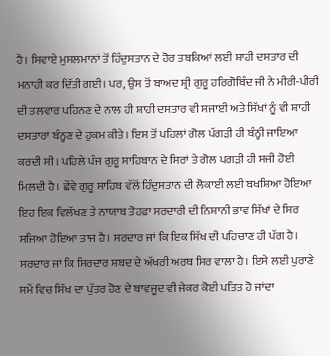ਹੈ। ਸਿਵਾਏ ਮੁਸਲਮਾਨਾਂ ਤੋਂ ਹਿੰਦੁਸਤਾਨ ਦੇ ਹੋਰ ਤਬਕਿਆਂ ਲਈ ਸ਼ਾਹੀ ਦਸਤਾਰ ਦੀ ਮਨਾਹੀ ਕਰ ਦਿੱਤੀ ਗਈ। ਪਰ, ਉਸ ਤੋਂ ਬਾਅਦ ਸ਼੍ਰੀ ਗੁਰੂ ਹਰਿਗੋਬਿੰਦ ਜੀ ਨੇ ਮੀਰੀ-ਪੀਰੀ ਦੀ ਤਲਵਾਰ ਪਹਿਨਣ ਦੇ ਨਾਲ ਹੀ ਸ਼ਾਹੀ ਦਸਤਾਰ ਵੀ ਸਜਾਈ ਅਤੇ ਸਿੱਖਾਂ ਨੂੰ ਵੀ ਸ਼ਾਹੀ ਦਸਤਾਰਾਂ ਬੰਨ੍ਹਣ ਦੇ ਹੁਕਮ ਕੀਤੇ। ਇਸ ਤੋਂ ਪਹਿਲਾਂ ਗੋਲ ਪੱਗੜੀ ਹੀ ਬੰਨ੍ਹੀ ਜਾਇਆ ਕਰਦੀ ਸੀ। ਪਹਿਲੇ ਪੰਜ ਗੁਰੂ ਸਾਹਿਬਾਨ ਦੇ ਸਿਰਾਂ ਤੇ ਗੋਲ ਪਗੜੀ ਹੀ ਸਜੀ ਹੋਈ ਮਿਲਦੀ ਹੈ। ਛੇਂਵੇ ਗੁਰੂ ਸਾਹਿਬ ਵੱਲੋਂ ਹਿੰਦੁਸਤਾਨ ਦੀ ਲੋਕਾਈ ਲਈ ਬਖਸ਼ਿਆ ਹੋਇਆ ਇਹ ਇਕ ਵਿਲੱਖਣ ਤੇ ਨਾਯਾਬ ਤੋਹਫ਼ਾ ਸਰਦਾਰੀ ਦੀ ਨਿਸ਼ਾਨੀ ਭਾਵ ਸਿੱਖਾਂ ਦੇ ਸਿਰ ਸਜਿਆ ਹੋਇਆ ਤਾਜ ਹੈ। ਸਰਦਾਰ ਜਾਂ ਕਿ ਇਕ ਸਿੱਖ ਦੀ ਪਹਿਚਾਣ ਹੀ ਪੱਗ ਹੈ। ਸਰਦਾਰ ਜਾਂ ਕਿ ਸਿਰਦਾਰ ਸ਼ਬਦ ਦੇ ਅੱਖਰੀ ਅਰਥ ਸਿਰ ਵਾਲਾ ਹੈ। ਇਸੇ ਲਈ ਪੁਰਾਣੇ ਸਮੇਂ ਵਿਚ ਸਿੱਖ ਦਾ ਪੁੱਤਰ ਹੋਣ ਦੇ ਬਾਵਜੂਦ ਵੀ ਜੇਕਰ ਕੋਈ ਪਤਿਤ ਹੋ ਜਾਂਦਾ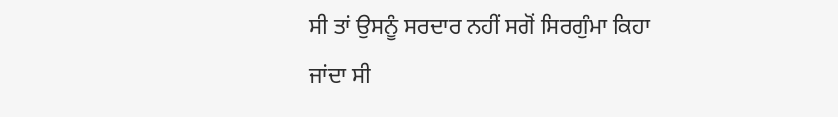ਸੀ ਤਾਂ ਉਸਨੂੰ ਸਰਦਾਰ ਨਹੀਂ ਸਗੋਂ ਸਿਰਗੁੰਮਾ ਕਿਹਾ ਜਾਂਦਾ ਸੀ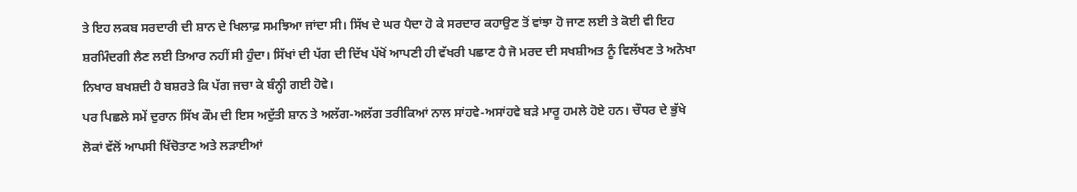ਤੇ ਇਹ ਲਕਬ ਸਰਦਾਰੀ ਦੀ ਸ਼ਾਨ ਦੇ ਖਿਲਾਫ਼ ਸਮਝਿਆ ਜਾਂਦਾ ਸੀ। ਸਿੱਖ ਦੇ ਘਰ ਪੈਦਾ ਹੋ ਕੇ ਸਰਦਾਰ ਕਹਾਉਣ ਤੋਂ ਵਾਂਝਾ ਹੋ ਜਾਣ ਲਈ ਤੇ ਕੋਈ ਵੀ ਇਹ ਸ਼ਰਮਿੰਦਗੀ ਲੈਣ ਲਈ ਤਿਆਰ ਨਹੀਂ ਸੀ ਹੁੰਦਾ। ਸਿੱਖਾਂ ਦੀ ਪੱਗ ਦੀ ਦਿੱਖ ਪੱਖੋਂ ਆਪਣੀ ਹੀ ਵੱਖਰੀ ਪਛਾਣ ਹੈ ਜੋ ਮਰਦ ਦੀ ਸਖਸ਼ੀਅਤ ਨੂੰ ਵਿਲੱਖਣ ਤੇ ਅਨੋਖਾ ਨਿਖਾਰ ਬਖਸ਼ਦੀ ਹੈ ਬਸ਼ਰਤੇ ਕਿ ਪੱਗ ਜਚਾ ਕੇ ਬੰਨ੍ਹੀ ਗਈ ਹੋਵੇ।
ਪਰ ਪਿਛਲੇ ਸਮੇਂ ਦੁਰਾਨ ਸਿੱਖ ਕੌਮ ਦੀ ਇਸ ਅਦੁੱਤੀ ਸ਼ਾਨ ਤੇ ਅਲੱਗ-ਅਲੱਗ ਤਰੀਕਿਆਂ ਨਾਲ ਸਾਂਹਵੇ-ਅਸਾਂਹਵੇ ਬੜੇ ਮਾਰੂ ਹਮਲੇ ਹੋਏ ਹਨ। ਚੌਧਰ ਦੇ ਭੁੱਖੇ ਲੋਕਾਂ ਵੱਲੋਂ ਆਪਸੀ ਖਿੱਚੋਤਾਣ ਅਤੇ ਲੜਾਈਆਂ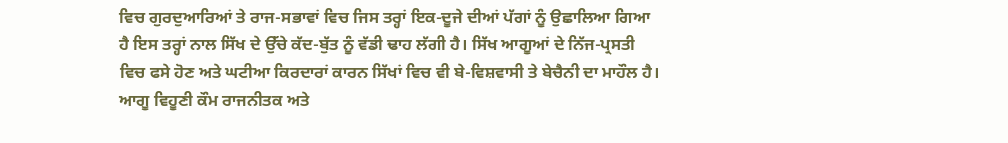ਵਿਚ ਗੁਰਦੁਆਰਿਆਂ ਤੇ ਰਾਜ-ਸਭਾਵਾਂ ਵਿਚ ਜਿਸ ਤਰ੍ਹਾਂ ਇਕ-ਦੂਜੇ ਦੀਆਂ ਪੱਗਾਂ ਨੂੰ ਉਛਾਲਿਆ ਗਿਆ ਹੈ ਇਸ ਤਰ੍ਹਾਂ ਨਾਲ ਸਿੱਖ ਦੇ ਉੱਚੇ ਕੱਦ-ਬੁੱਤ ਨੂੰ ਵੱਡੀ ਢਾਹ ਲੱਗੀ ਹੈ। ਸਿੱਖ ਆਗੂਆਂ ਦੇ ਨਿੱਜ-ਪ੍ਰਸਤੀ ਵਿਚ ਫਸੇ ਹੋਣ ਅਤੇ ਘਟੀਆ ਕਿਰਦਾਰਾਂ ਕਾਰਨ ਸਿੱਖਾਂ ਵਿਚ ਵੀ ਬੇ-ਵਿਸ਼ਵਾਸੀ ਤੇ ਬੇਚੈਨੀ ਦਾ ਮਾਹੌਲ ਹੈ। ਆਗੂ ਵਿਹੂਣੀ ਕੌਮ ਰਾਜਨੀਤਕ ਅਤੇ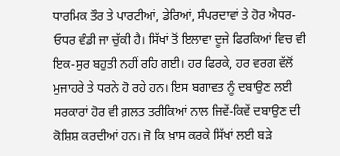ਧਾਰਮਿਕ ਤੌਰ ਤੇ ਪਾਰਟੀਆਂ, ਡੇਰਿਆਂ, ਸੰਪਰਦਾਵਾਂ ਤੇ ਹੋਰ ਐਧਰ-ਓਧਰ ਵੰਡੀ ਜਾ ਚੁੱਕੀ ਹੈ। ਸਿੱਖਾਂ ਤੋਂ ਇਲਾਵਾ ਦੂਜੇ ਫਿਰਕਿਆਂ ਵਿਚ ਵੀ ਇਕ-ਸੁਰ ਬਹੁਤੀ ਨਹੀਂ ਰਹਿ ਗਈ। ਹਰ ਫਿਰਕੇ, ਹਰ ਵਰਗ ਵੱਲੋਂ ਮੁਜਾਹਰੇ ਤੇ ਧਰਨੇ ਹੋ ਰਹੇ ਹਨ। ਇਸ ਬਗਾਵਤ ਨੂੰ ਦਬਾਉਣ ਲਈ ਸਰਕਾਰਾਂ ਹੋਰ ਵੀ ਗ਼ਲਤ ਤਰੀਕਿਆਂ ਨਾਲ ਜਿਵੇਂ-ਕਿਵੇਂ ਦਬਾਉਣ ਦੀ ਕੋਸ਼ਿਸ਼ ਕਰਦੀਆਂ ਹਨ। ਜੋ ਕਿ ਖ਼ਾਸ ਕਰਕੇ ਸਿੱਖਾਂ ਲਈ ਬੜੇ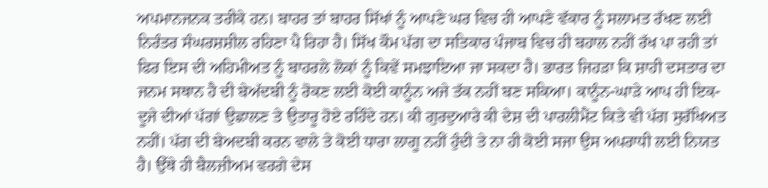ਅਪਮਾਨਜਨਕ ਤਰੀਕੇ ਹਨ। ਬਾਹਰ ਤਾਂ ਬਾਹਰ ਸਿੱਖਾਂ ਨੂੰ ਆਪਣੇ ਘਰ ਵਿਚ ਹੀ ਆਪਣੇ ਵੱਕਾਰ ਨੂੰ ਸਲਾਮਤ ਰੱਖਣ ਲਈ ਨਿਰੰਤਰ ਸੰਘਰਸ਼ਸ਼ੀਲ ਰਹਿਣਾ ਪੈ ਰਿਹਾ ਹੈ। ਸਿੱਖ ਕੌਮ ਪੱਗ ਦਾ ਸਤਿਕਾਰ ਪੰਜਾਬ ਵਿਚ ਹੀ ਬਹਾਲ ਨਹੀਂ ਰੱਖ ਪਾ ਰਹੀ ਤਾਂ ਫਿਰ ਇਸ ਦੀ ਅਹਿਮੀਅਤ ਨੂੰ ਬਾਹਰਲੇ ਲੋਕਾਂ ਨੂੰ ਕਿਵੇਂ ਸਮਝਾਇਆ ਜਾ ਸਕਦਾ ਹੈ। ਭਾਰਤ ਜਿਹੜਾ ਕਿ ਸ਼ਾਹੀ ਦਸਤਾਰ ਦਾ ਜਨਮ ਸਥਾਨ ਹੈ ਦੀ ਬੇਅੱਦਬੀ ਨੂੰ ਰੋਕਣ ਲਈ ਕੋਈ ਕਾਨੂੰਨ ਅਜੇ ਤੱਕ ਨਹੀਂ ਬਣ ਸਕਿਆ। ਕਾਨੂੰਨ-ਘਾੜੇ ਆਪ ਹੀ ਇਕ-ਦੂਜੇ ਦੀਆਂ ਪੱਗਾਂ ਉਛਾਲਣ ਤੇ ਉਤਾਰੂ ਹੋਏ ਰਹਿੰਦੇ ਹਨ। ਕੀ ਗੁਰਦੁਆਰੇ ਕੀ ਦੇਸ਼ ਦੀ ਪਾਰਲੀਮੈਂਟ ਕਿਤੇ ਵੀ ਪੱਗ ਸੁਰੱਖਿਅਤ ਨਹੀਂ। ਪੱਗ ਦੀ ਬੇਅਦਬੀ ਕਰਨ ਵਾਲੇ ਤੇ ਕੋਈ ਧਾਰਾ ਲਾਗੂ ਨਹੀਂ ਹੁੰਦੀ ਤੇ ਨਾ ਹੀ ਕੋਈ ਸਜਾ ਉਸ ਅਪਰਾਧੀ ਲਈ ਨਿਯਤ ਹੈ। ਉੱਥੇ ਹੀ ਬੈਲਜ਼ੀਅਮ ਵਰਗੇ ਦੇਸ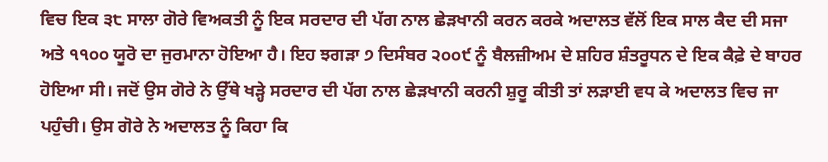ਵਿਚ ਇਕ ੩੮ ਸਾਲਾ ਗੋਰੇ ਵਿਅਕਤੀ ਨੂੰ ਇਕ ਸਰਦਾਰ ਦੀ ਪੱਗ ਨਾਲ ਛੇੜਖਾਨੀ ਕਰਨ ਕਰਕੇ ਅਦਾਲਤ ਵੱਲੋਂ ਇਕ ਸਾਲ ਕੈਦ ਦੀ ਸਜਾ ਅਤੇ ੧੧੦੦ ਯੂਰੋ ਦਾ ਜੁਰਮਾਨਾ ਹੋਇਆ ਹੈ। ਇਹ ਝਗੜਾ ੭ ਦਿਸੰਬਰ ੨੦੦੯ ਨੂੰ ਬੈਲਜ਼ੀਅਮ ਦੇ ਸ਼ਹਿਰ ਸ਼ੰਤਰੂਧਨ ਦੇ ਇਕ ਕੈਫ਼ੇ ਦੇ ਬਾਹਰ ਹੋਇਆ ਸੀ। ਜਦੋਂ ਉਸ ਗੋਰੇ ਨੇ ਉੱਥੇ ਖੜ੍ਹੇ ਸਰਦਾਰ ਦੀ ਪੱਗ ਨਾਲ ਛੇੜਖਾਨੀ ਕਰਨੀ ਸ਼ੁਰੂ ਕੀਤੀ ਤਾਂ ਲੜਾਈ ਵਧ ਕੇ ਅਦਾਲਤ ਵਿਚ ਜਾ ਪਹੁੰਚੀ। ਉਸ ਗੋਰੇ ਨੇ ਅਦਾਲਤ ਨੂੰ ਕਿਹਾ ਕਿ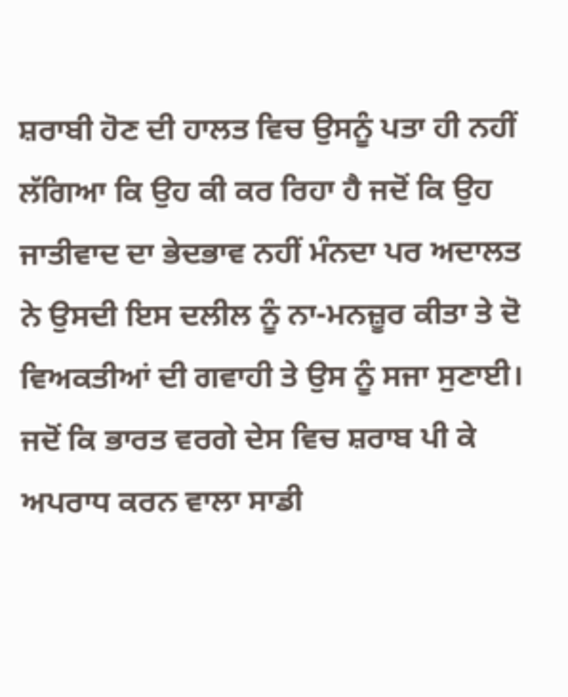ਸ਼ਰਾਬੀ ਹੋਣ ਦੀ ਹਾਲਤ ਵਿਚ ਉਸਨੂੰ ਪਤਾ ਹੀ ਨਹੀਂ ਲੱਗਿਆ ਕਿ ਉਹ ਕੀ ਕਰ ਰਿਹਾ ਹੈ ਜਦੋਂ ਕਿ ਉਹ ਜਾਤੀਵਾਦ ਦਾ ਭੇਦਭਾਵ ਨਹੀਂ ਮੰਨਦਾ ਪਰ ਅਦਾਲਤ ਨੇ ਉਸਦੀ ਇਸ ਦਲੀਲ ਨੂੰ ਨਾ-ਮਨਜ਼ੂਰ ਕੀਤਾ ਤੇ ਦੋ ਵਿਅਕਤੀਆਂ ਦੀ ਗਵਾਹੀ ਤੇ ਉਸ ਨੂੰ ਸਜਾ ਸੁਣਾਈ। ਜਦੋਂ ਕਿ ਭਾਰਤ ਵਰਗੇ ਦੇਸ ਵਿਚ ਸ਼ਰਾਬ ਪੀ ਕੇ ਅਪਰਾਧ ਕਰਨ ਵਾਲਾ ਸਾਡੀ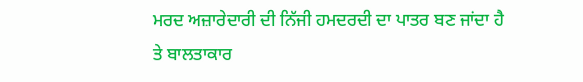ਮਰਦ ਅਜ਼ਾਰੇਦਾਰੀ ਦੀ ਨਿੱਜੀ ਹਮਦਰਦੀ ਦਾ ਪਾਤਰ ਬਣ ਜਾਂਦਾ ਹੈ ਤੇ ਬਾਲਤਾਕਾਰ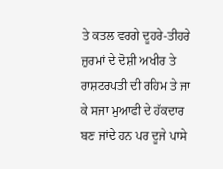ਤੇ ਕਤਲ ਵਰਗੇ ਦੂਹਰੇ-ਤੀਹਰੇ ਜ਼ੁਰਮਾਂ ਦੇ ਦੋਸ਼ੀ ਅਖੀਰ ਤੇ ਰਾਸ਼ਟਰਪਤੀ ਦੀ ਰਹਿਮ ਤੇ ਜਾ ਕੇ ਸਜਾ ਮੁਆਫੀ ਦੇ ਹੱਕਦਾਰ ਬਣ ਜਾਂਦੇ ਹਨ ਪਰ ਦੂਜੇ ਪਾਸੇ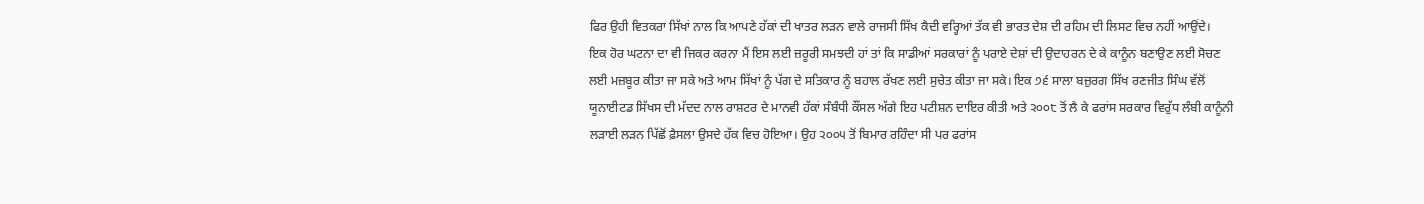ਫਿਰ ਉਹੀ ਵਿਤਕਰਾ ਸਿੱਖਾਂ ਨਾਲ ਕਿ ਆਪਣੇ ਹੱਕਾਂ ਦੀ ਖਾਤਰ ਲੜਨ ਵਾਲੇ ਰਾਜਸੀ ਸਿੱਖ ਕੈਦੀ ਵਰ੍ਹਿਆਂ ਤੱਕ ਵੀ ਭਾਰਤ ਦੇਸ਼ ਦੀ ਰਹਿਮ ਦੀ ਲਿਸਟ ਵਿਚ ਨਹੀਂ ਆਉਂਦੇ।
ਇਕ ਹੋਰ ਘਟਨਾ ਦਾ ਵੀ ਜਿਕਰ ਕਰਨਾ ਮੈਂ ਇਸ ਲਈ ਜ਼ਰੂਰੀ ਸਮਝਦੀ ਹਾਂ ਤਾਂ ਕਿ ਸਾਡੀਆਂ ਸਰਕਾਰਾਂ ਨੂੰ ਪਰਾਏ ਦੇਸ਼ਾਂ ਦੀ ਉਦਾਹਰਨ ਦੇ ਕੇ ਕਾਨੂੰਨ ਬਣਾਉਣ ਲਈ ਸੋਚਣ ਲਈ ਮਜ਼ਬੂਰ ਕੀਤਾ ਜਾ ਸਕੇ ਅਤੇ ਆਮ ਸਿੱਖਾਂ ਨੂੰ ਪੱਗ ਦੇ ਸਤਿਕਾਰ ਨੂੰ ਬਹਾਲ ਰੱਖਣ ਲਈ ਸੁਚੇਤ ਕੀਤਾ ਜਾ ਸਕੇ। ਇਕ ੭੬ ਸਾਲਾ ਬਜ਼ੁਰਗ ਸਿੱਖ ਰਣਜੀਤ ਸਿੰਘ ਵੱਲੋਂ ਯੂਨਾਈਟਡ ਸਿੱਖਸ ਦੀ ਮੱਦਦ ਨਾਲ ਰਾਸ਼ਟਰ ਦੇ ਮਾਨਵੀ ਹੱਕਾਂ ਸੰਬੰਧੀ ਕੌਂਸਲ ਅੱਗੇ ਇਹ ਪਟੀਸ਼ਨ ਦਾਇਰ ਕੀਤੀ ਅਤੇ ੨੦੦੮ ਤੋਂ ਲੈ ਕੇ ਫਰਾਂਸ ਸਰਕਾਰ ਵਿਰੁੱਧ ਲੰਬੀ ਕਾਨੂੰਨੀ ਲੜਾਈ ਲੜਨ ਪਿੱਛੋਂ ਫ਼ੈਸਲਾ ਉਸਦੇ ਹੱਕ ਵਿਚ ਹੋਇਆ। ਉਹ ੨੦੦੫ ਤੋਂ ਬਿਮਾਰ ਰਹਿੰਦਾ ਸੀ ਪਰ ਫਰਾਂਸ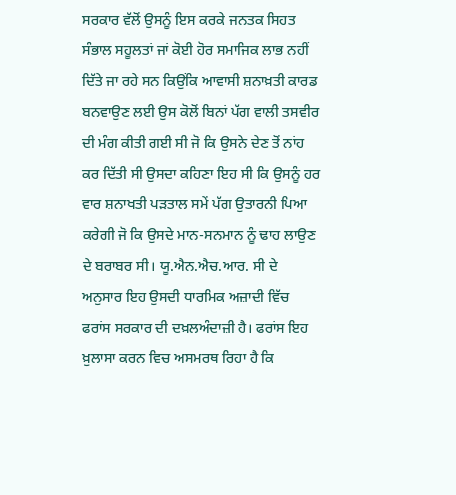ਸਰਕਾਰ ਵੱਲੋਂ ਉਸਨੂੰ ਇਸ ਕਰਕੇ ਜਨਤਕ ਸਿਹਤ ਸੰਭਾਲ ਸਹੂਲਤਾਂ ਜਾਂ ਕੋਈ ਹੋਰ ਸਮਾਜਿਕ ਲਾਭ ਨਹੀਂ ਦਿੱਤੇ ਜਾ ਰਹੇ ਸਨ ਕਿਉਂਕਿ ਆਵਾਸੀ ਸ਼ਨਾਖ਼ਤੀ ਕਾਰਡ ਬਨਵਾਉਣ ਲਈ ਉਸ ਕੋਲੋਂ ਬਿਨਾਂ ਪੱਗ ਵਾਲੀ ਤਸਵੀਰ ਦੀ ਮੰਗ ਕੀਤੀ ਗਈ ਸੀ ਜੋ ਕਿ ਉਸਨੇ ਦੇਣ ਤੋਂ ਨਾਂਹ ਕਰ ਦਿੱਤੀ ਸੀ ਉਸਦਾ ਕਹਿਣਾ ਇਹ ਸੀ ਕਿ ਉਸਨੂੰ ਹਰ ਵਾਰ ਸ਼ਨਾਖਤੀ ਪੜਤਾਲ ਸਮੇਂ ਪੱਗ ਉਤਾਰਨੀ ਪਿਆ ਕਰੇਗੀ ਜੋ ਕਿ ਉਸਦੇ ਮਾਨ-ਸਨਮਾਨ ਨੂੰ ਢਾਹ ਲਾਉਣ ਦੇ ਬਰਾਬਰ ਸੀ। ਯੂ.ਐਨ.ਐਚ.ਆਰ. ਸੀ ਦੇ ਅਨੁਸਾਰ ਇਹ ਉਸਦੀ ਧਾਰਮਿਕ ਅਜ਼ਾਦੀ ਵਿੱਚ ਫਰਾਂਸ ਸਰਕਾਰ ਦੀ ਦਖ਼ਲਅੰਦਾਜ਼ੀ ਹੈ। ਫਰਾਂਸ ਇਹ ਖ਼ੁਲਾਸਾ ਕਰਨ ਵਿਚ ਅਸਮਰਥ ਰਿਹਾ ਹੈ ਕਿ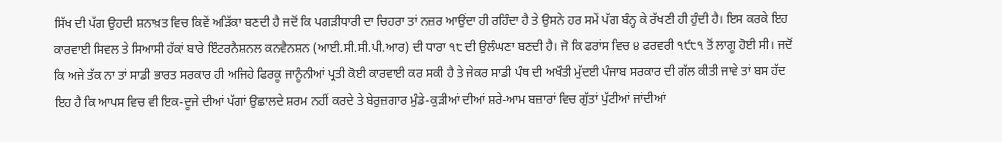ਸਿੱਖ ਦੀ ਪੱਗ ਉਹਦੀ ਸ਼ਨਾਖ਼ਤ ਵਿਚ ਕਿਵੇਂ ਅੜਿੱਕਾ ਬਣਦੀ ਹੈ ਜਦੋਂ ਕਿ ਪਗੜੀਧਾਰੀ ਦਾ ਚਿਹਰਾ ਤਾਂ ਨਜ਼ਰ ਆਉਂਦਾ ਹੀ ਰਹਿੰਦਾ ਹੈ ਤੇ ਉਸਨੇ ਹਰ ਸਮੇਂ ਪੱਗ ਬੰਨ੍ਹ ਕੇ ਰੱਖਣੀ ਹੀ ਹੁੰਦੀ ਹੈ। ਇਸ ਕਰਕੇ ਇਹ ਕਾਰਵਾਈ ਸਿਵਲ ਤੇ ਸਿਆਸੀ ਹੱਕਾਂ ਬਾਰੇ ਇੰਟਰਨੈਸ਼ਨਲ ਕਨਵੈਨਸ਼ਨ (ਆਈ.ਸੀ.ਸੀ.ਪੀ.ਆਰ) ਦੀ ਧਾਰਾ ੧੮ ਦੀ ਉਲੰਘਣਾ ਬਣਦੀ ਹੈ। ਜੋ ਕਿ ਫਰਾਂਸ ਵਿਚ ੪ ਫਰਵਰੀ ੧੯੮੧ ਤੋਂ ਲਾਗੂ ਹੋਈ ਸੀ। ਜਦੋਂ ਕਿ ਅਜੇ ਤੱਕ ਨਾ ਤਾਂ ਸਾਡੀ ਭਾਰਤ ਸਰਕਾਰ ਹੀ ਅਜਿਹੇ ਫਿਰਕੂ ਜਾਨੂੰਨੀਆਂ ਪ੍ਰਤੀ ਕੋਈ ਕਾਰਵਾਈ ਕਰ ਸਕੀ ਹੈ ਤੇ ਜੇਕਰ ਸਾਡੀ ਪੰਥ ਦੀ ਅਖੌਤੀ ਮੁੱਦਈ ਪੰਜਾਬ ਸਰਕਾਰ ਦੀ ਗੱਲ ਕੀਤੀ ਜਾਵੇ ਤਾਂ ਬਸ ਹੱਦ ਇਹ ਹੈ ਕਿ ਆਪਸ ਵਿਚ ਵੀ ਇਕ-ਦੂਜੇ ਦੀਆਂ ਪੱਗਾਂ ਉਛਾਲਦੇ ਸ਼ਰਮ ਨਹੀਂ ਕਰਦੇ ਤੇ ਬੇਰੁਜ਼ਗਾਰ ਮੁੰਡੇ-ਕੁੜੀਆਂ ਦੀਆਂ ਸ਼ਰੇ-ਆਮ ਬਜ਼ਾਰਾਂ ਵਿਚ ਗੁੱਤਾਂ ਪੁੱਟੀਆਂ ਜਾਂਦੀਆਂ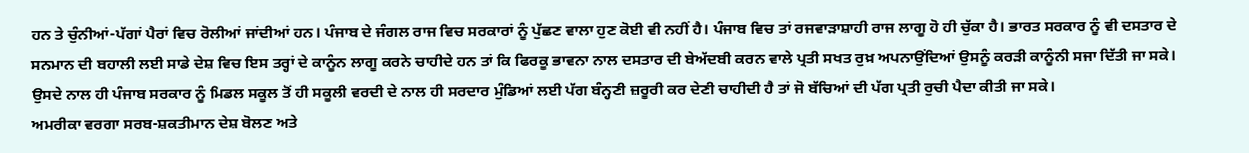ਹਨ ਤੇ ਚੁੰਨੀਆਂ-ਪੱਗਾਂ ਪੈਰਾਂ ਵਿਚ ਰੋਲੀਆਂ ਜਾਂਦੀਆਂ ਹਨ। ਪੰਜਾਬ ਦੇ ਜੰਗਲ ਰਾਜ ਵਿਚ ਸਰਕਾਰਾਂ ਨੂੰ ਪੁੱਛਣ ਵਾਲਾ ਹੁਣ ਕੋਈ ਵੀ ਨਹੀਂ ਹੈ। ਪੰਜਾਬ ਵਿਚ ਤਾਂ ਰਜਵਾੜਾਸ਼ਾਹੀ ਰਾਜ ਲਾਗੂ ਹੋ ਹੀ ਚੁੱਕਾ ਹੈ। ਭਾਰਤ ਸਰਕਾਰ ਨੂੰ ਵੀ ਦਸਤਾਰ ਦੇ ਸਨਮਾਨ ਦੀ ਬਹਾਲੀ ਲਈ ਸਾਡੇ ਦੇਸ਼ ਵਿਚ ਇਸ ਤਰ੍ਹਾਂ ਦੇ ਕਾਨੂੰਨ ਲਾਗੂ ਕਰਨੇ ਚਾਹੀਦੇ ਹਨ ਤਾਂ ਕਿ ਫਿਰਕੂ ਭਾਵਨਾ ਨਾਲ ਦਸਤਾਰ ਦੀ ਬੇਅੱਦਬੀ ਕਰਨ ਵਾਲੇ ਪ੍ਰਤੀ ਸਖਤ ਰੁਖ਼ ਅਪਨਾਉਂਦਿਆਂ ਉਸਨੂੰ ਕਰੜੀ ਕਾਨੂੰਨੀ ਸਜਾ ਦਿੱਤੀ ਜਾ ਸਕੇ। ਉਸਦੇ ਨਾਲ ਹੀ ਪੰਜਾਬ ਸਰਕਾਰ ਨੂੰ ਮਿਡਲ ਸਕੂਲ ਤੋਂ ਹੀ ਸਕੂਲੀ ਵਰਦੀ ਦੇ ਨਾਲ ਹੀ ਸਰਦਾਰ ਮੁੰਡਿਆਂ ਲਈ ਪੱਗ ਬੰਨ੍ਹਣੀ ਜ਼ਰੂਰੀ ਕਰ ਦੇਣੀ ਚਾਹੀਦੀ ਹੈ ਤਾਂ ਜੋ ਬੱਚਿਆਂ ਦੀ ਪੱਗ ਪ੍ਰਤੀ ਰੁਚੀ ਪੈਦਾ ਕੀਤੀ ਜਾ ਸਕੇ।
ਅਮਰੀਕਾ ਵਰਗਾ ਸਰਬ-ਸ਼ਕਤੀਮਾਨ ਦੇਸ਼ ਬੋਲਣ ਅਤੇ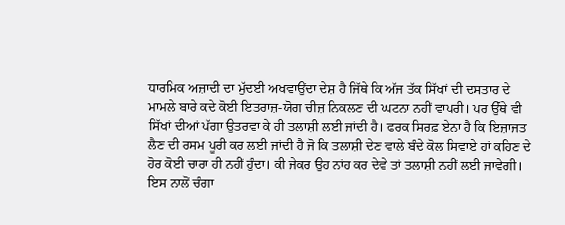ਧਾਰਮਿਕ ਅਜ਼ਾਦੀ ਦਾ ਮੁੱਦਈ ਅਖਵਾਉਂਦਾ ਦੇਸ਼ ਹੈ ਜਿੱਥੇ ਕਿ ਅੱਜ ਤੱਕ ਸਿੱਖਾਂ ਦੀ ਦਸਤਾਰ ਦੇ ਮਾਮਲੇ ਬਾਰੇ ਕਦੇ ਕੋਈ ਇਤਰਾਜ਼-ਯੋਗ ਚੀਜ਼ ਨਿਕਲਣ ਦੀ ਘਟਨਾ ਨਹੀਂ ਵਾਪਰੀ। ਪਰ ਉੱਥੇ ਵੀ ਸਿੱਖਾਂ ਦੀਆਂ ਪੱਗਾ ਉਤਰਵਾ ਕੇ ਹੀ ਤਲਾਸ਼ੀ ਲਈ ਜਾਂਦੀ ਹੈ। ਫਰਕ ਸਿਰਫ਼ ਏਨਾ ਹੈ ਕਿ ਇਜ਼ਾਜਤ ਲੈਣ ਦੀ ਰਸਮ ਪੂਰੀ ਕਰ ਲਈ ਜਾਂਦੀ ਹੈ ਜੋ ਕਿ ਤਲਾਸ਼ੀ ਦੇਣ ਵਾਲੇ ਬੰਦੇ ਕੋਲ ਸਿਵਾਏ ਹਾਂ ਕਹਿਣ ਦੇ ਹੋਰ ਕੋਈ ਚਾਰਾ ਹੀ ਨਹੀਂ ਹੁੰਦਾ। ਕੀ ਜੇਕਰ ਉਹ ਨਾਂਹ ਕਰ ਦੇਵੇ ਤਾਂ ਤਲਾਸ਼ੀ ਨਹੀਂ ਲਈ ਜਾਵੇਗੀ। ਇਸ ਨਾਲੋਂ ਚੰਗਾ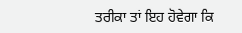ਤਰੀਕਾ ਤਾਂ ਇਹ ਹੋਵੇਗਾ ਕਿ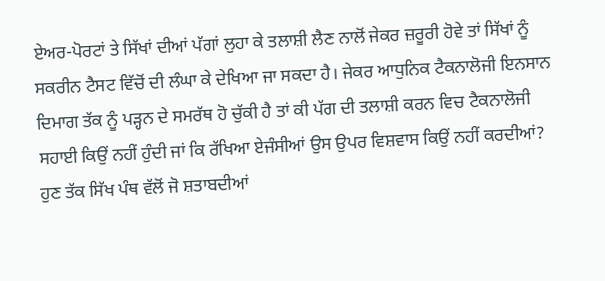ਏਅਰ-ਪੋਰਟਾਂ ਤੇ ਸਿੱਖਾਂ ਦੀਆਂ ਪੱਗਾਂ ਲੁਹਾ ਕੇ ਤਲਾਸ਼ੀ ਲੈਣ ਨਾਲੋਂ ਜੇਕਰ ਜ਼ਰੂਰੀ ਹੋਵੇ ਤਾਂ ਸਿੱਖਾਂ ਨੂੰ ਸਕਰੀਨ ਟੈਸਟ ਵਿੱਚੋਂ ਦੀ ਲੰਘਾ ਕੇ ਦੇਖਿਆ ਜਾ ਸਕਦਾ ਹੈ। ਜੇਕਰ ਆਧੁਨਿਕ ਟੈਕਨਾਲੋਜੀ ਇਨਸਾਨ ਦਿਮਾਗ ਤੱਕ ਨੂੰ ਪੜ੍ਹਨ ਦੇ ਸਮਰੱਥ ਹੋ ਚੁੱਕੀ ਹੈ ਤਾਂ ਕੀ ਪੱਗ ਦੀ ਤਲਾਸ਼ੀ ਕਰਨ ਵਿਚ ਟੈਕਨਾਲੋਜੀ ਸਹਾਈ ਕਿਉਂ ਨਹੀਂ ਹੁੰਦੀ ਜਾਂ ਕਿ ਰੱਖਿਆ ਏਜੰਸੀਆਂ ਉਸ ਉਪਰ ਵਿਸ਼ਵਾਸ ਕਿਉਂ ਨਹੀਂ ਕਰਦੀਆਂ?
ਹੁਣ ਤੱਕ ਸਿੱਖ ਪੰਥ ਵੱਲੋਂ ਜੋ ਸ਼ਤਾਬਦੀਆਂ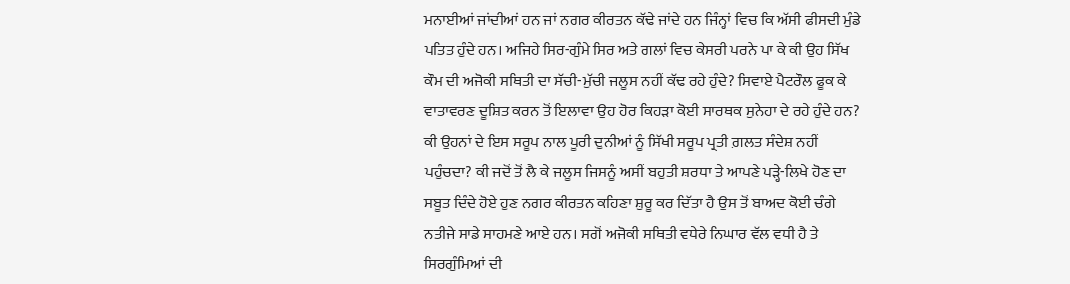ਮਨਾਈਆਂ ਜਾਂਦੀਆਂ ਹਨ ਜਾਂ ਨਗਰ ਕੀਰਤਨ ਕੱਢੇ ਜਾਂਦੇ ਹਨ ਜਿੰਨ੍ਹਾਂ ਵਿਚ ਕਿ ਅੱਸੀ ਫੀਸਦੀ ਮੁੰਡੇ ਪਤਿਤ ਹੁੰਦੇ ਹਨ। ਅਜਿਹੇ ਸਿਰ-ਗੁੰਮੇ ਸਿਰ ਅਤੇ ਗਲਾਂ ਵਿਚ ਕੇਸਰੀ ਪਰਨੇ ਪਾ ਕੇ ਕੀ ਉਹ ਸਿੱਖ ਕੌਮ ਦੀ ਅਜੋਕੀ ਸਥਿਤੀ ਦਾ ਸੱਚੀ-ਮੁੱਚੀ ਜਲੂਸ ਨਹੀਂ ਕੱਢ ਰਹੇ ਹੁੰਦੇ? ਸਿਵਾਏ ਪੈਟਰੌਲ ਫੂਕ ਕੇ ਵਾਤਾਵਰਣ ਦੂਸ਼ਿਤ ਕਰਨ ਤੋਂ ਇਲਾਵਾ ਉਹ ਹੋਰ ਕਿਹੜਾ ਕੋਈ ਸਾਰਥਕ ਸੁਨੇਹਾ ਦੇ ਰਹੇ ਹੁੰਦੇ ਹਨ? ਕੀ ਉਹਨਾਂ ਦੇ ਇਸ ਸਰੂਪ ਨਾਲ ਪੂਰੀ ਦੁਨੀਆਂ ਨੂੰ ਸਿੱਖੀ ਸਰੂਪ ਪ੍ਰਤੀ ਗ਼ਲਤ ਸੰਦੇਸ਼ ਨਹੀਂ ਪਹੁੰਚਦਾ? ਕੀ ਜਦੋਂ ਤੋਂ ਲੈ ਕੇ ਜਲੂਸ ਜਿਸਨੂੰ ਅਸੀਂ ਬਹੁਤੀ ਸ਼ਰਧਾ ਤੇ ਆਪਣੇ ਪੜ੍ਹੇ-ਲਿਖੇ ਹੋਣ ਦਾ ਸਬੂਤ ਦਿੰਦੇ ਹੋਏ ਹੁਣ ਨਗਰ ਕੀਰਤਨ ਕਹਿਣਾ ਸ਼ੁਰੂ ਕਰ ਦਿੱਤਾ ਹੈ ਉਸ ਤੋਂ ਬਾਅਦ ਕੋਈ ਚੰਗੇ ਨਤੀਜੇ ਸਾਡੇ ਸਾਹਮਣੇ ਆਏ ਹਨ। ਸਗੋਂ ਅਜੋਕੀ ਸਥਿਤੀ ਵਧੇਰੇ ਨਿਘਾਰ ਵੱਲ ਵਧੀ ਹੈ ਤੇ ਸਿਰਗੁੰਮਿਆਂ ਦੀ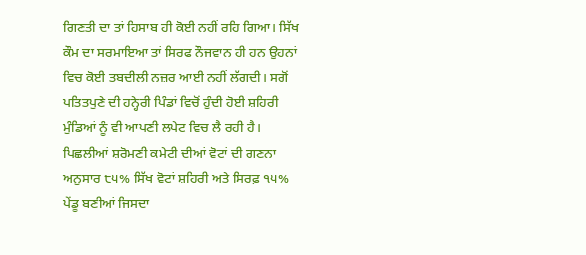ਗਿਣਤੀ ਦਾ ਤਾਂ ਹਿਸਾਬ ਹੀ ਕੋਈ ਨਹੀਂ ਰਹਿ ਗਿਆ। ਸਿੱਖ ਕੌਮ ਦਾ ਸਰਮਾਇਆ ਤਾਂ ਸਿਰਫ ਨੌਜਵਾਨ ਹੀ ਹਨ ਉਹਨਾਂ ਵਿਚ ਕੋਈ ਤਬਦੀਲੀ ਨਜ਼ਰ ਆਈ ਨਹੀਂ ਲੱਗਦੀ। ਸਗੋਂ ਪਤਿਤਪੁਣੇ ਦੀ ਹਨ੍ਹੇਰੀ ਪਿੰਡਾਂ ਵਿਚੋਂ ਹੁੰਦੀ ਹੋਈ ਸ਼ਹਿਰੀ ਮੁੰਡਿਆਂ ਨੂੰ ਵੀ ਆਪਣੀ ਲਪੇਟ ਵਿਚ ਲੈ ਰਹੀ ਹੈ। ਪਿਛਲੀਆਂ ਸ਼ਰੋਮਣੀ ਕਮੇਟੀ ਦੀਆਂ ਵੋਟਾਂ ਦੀ ਗਣਨਾ ਅਨੁਸਾਰ ੮੫% ਸਿੱਖ ਵੋਟਾਂ ਸ਼ਹਿਰੀ ਅਤੇ ਸਿਰਫ਼ ੧੫% ਪੇਂਡੂ ਬਣੀਆਂ ਜਿਸਦਾ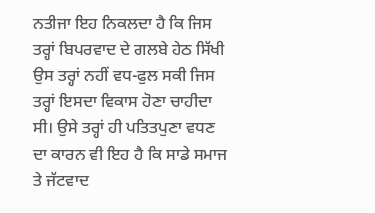ਨਤੀਜਾ ਇਹ ਨਿਕਲਦਾ ਹੈ ਕਿ ਜਿਸ ਤਰ੍ਹਾਂ ਬਿਪਰਵਾਦ ਦੇ ਗਲਬੇ ਹੇਠ ਸਿੱਖੀ ਉਸ ਤਰ੍ਹਾਂ ਨਹੀਂ ਵਧ-ਫੁਲ ਸਕੀ ਜਿਸ ਤਰ੍ਹਾਂ ਇਸਦਾ ਵਿਕਾਸ ਹੋਣਾ ਚਾਹੀਦਾ ਸੀ। ਉਸੇ ਤਰ੍ਹਾਂ ਹੀ ਪਤਿਤਪੁਣਾ ਵਧਣ ਦਾ ਕਾਰਨ ਵੀ ਇਹ ਹੈ ਕਿ ਸਾਡੇ ਸਮਾਜ ਤੇ ਜੱਟਵਾਦ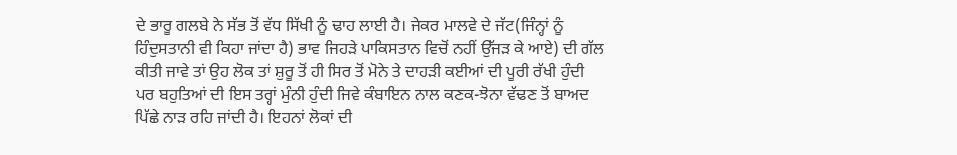ਦੇ ਭਾਰੂ ਗਲਬੇ ਨੇ ਸੱਭ ਤੋਂ ਵੱਧ ਸਿੱਖੀ ਨੂੰ ਢਾਹ ਲਾਈ ਹੈ। ਜੇਕਰ ਮਾਲਵੇ ਦੇ ਜੱਟ(ਜਿੰਨ੍ਹਾਂ ਨੂੰ ਹਿੰਦੁਸਤਾਨੀ ਵੀ ਕਿਹਾ ਜਾਂਦਾ ਹੈ) ਭਾਵ ਜਿਹੜੇ ਪਾਕਿਸਤਾਨ ਵਿਚੋਂ ਨਹੀਂ ਉੱਜੜ ਕੇ ਆਏ) ਦੀ ਗੱਲ ਕੀਤੀ ਜਾਵੇ ਤਾਂ ਉਹ ਲੋਕ ਤਾਂ ਸ਼ੁਰੂ ਤੋਂ ਹੀ ਸਿਰ ਤੋਂ ਮੋਨੇ ਤੇ ਦਾਹੜੀ ਕਈਆਂ ਦੀ ਪੂਰੀ ਰੱਖੀ ਹੁੰਦੀ ਪਰ ਬਹੁਤਿਆਂ ਦੀ ਇਸ ਤਰ੍ਹਾਂ ਮੁੰਨੀ ਹੁੰਦੀ ਜਿਵੇ ਕੰਬਾਇਨ ਨਾਲ ਕਣਕ-ਝੋਨਾ ਵੱਢਣ ਤੋਂ ਬਾਅਦ ਪਿੱਛੇ ਨਾੜ ਰਹਿ ਜਾਂਦੀ ਹੈ। ਇਹਨਾਂ ਲੋਕਾਂ ਦੀ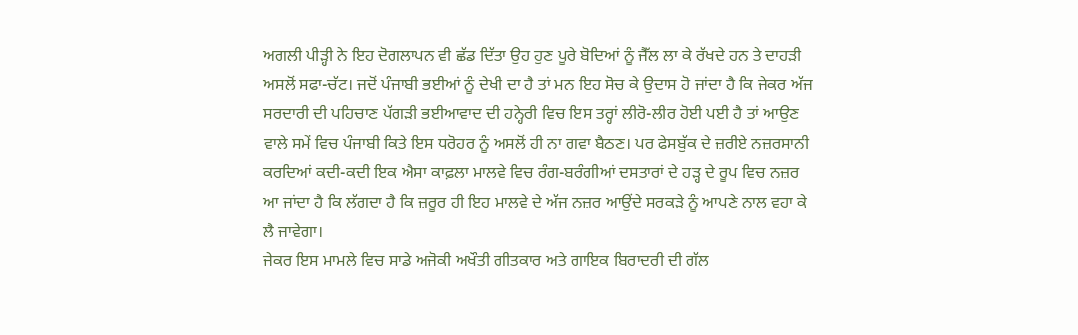ਅਗਲੀ ਪੀੜ੍ਹੀ ਨੇ ਇਹ ਦੋਗਲਾਪਨ ਵੀ ਛੱਡ ਦਿੱਤਾ ਉਹ ਹੁਣ ਪੂਰੇ ਬੋਦਿਆਂ ਨੂੰ ਜੈੱਲ ਲਾ ਕੇ ਰੱਖਦੇ ਹਨ ਤੇ ਦਾਹੜੀ ਅਸਲੋਂ ਸਫਾ-ਚੱਟ। ਜਦੋਂ ਪੰਜਾਬੀ ਭਈਆਂ ਨੂੰ ਦੇਖੀ ਦਾ ਹੈ ਤਾਂ ਮਨ ਇਹ ਸੋਚ ਕੇ ਉਦਾਸ ਹੋ ਜਾਂਦਾ ਹੈ ਕਿ ਜੇਕਰ ਅੱਜ ਸਰਦਾਰੀ ਦੀ ਪਹਿਚਾਣ ਪੱਗੜੀ ਭਈਆਵਾਦ ਦੀ ਹਨ੍ਹੇਰੀ ਵਿਚ ਇਸ ਤਰ੍ਹਾਂ ਲੀਰੋ-ਲੀਰ ਹੋਈ ਪਈ ਹੈ ਤਾਂ ਆਉਣ ਵਾਲੇ ਸਮੇਂ ਵਿਚ ਪੰਜਾਬੀ ਕਿਤੇ ਇਸ ਧਰੋਹਰ ਨੂੰ ਅਸਲੋਂ ਹੀ ਨਾ ਗਵਾ ਬੈਠਣ। ਪਰ ਫੇਸਬੁੱਕ ਦੇ ਜ਼ਰੀਏ ਨਜ਼ਰਸਾਨੀ ਕਰਦਿਆਂ ਕਦੀ-ਕਦੀ ਇਕ ਐਸਾ ਕਾਫ਼ਲਾ ਮਾਲਵੇ ਵਿਚ ਰੰਗ-ਬਰੰਗੀਆਂ ਦਸਤਾਰਾਂ ਦੇ ਹੜ੍ਹ ਦੇ ਰੂਪ ਵਿਚ ਨਜ਼ਰ ਆ ਜਾਂਦਾ ਹੈ ਕਿ ਲੱਗਦਾ ਹੈ ਕਿ ਜ਼ਰੂਰ ਹੀ ਇਹ ਮਾਲਵੇ ਦੇ ਅੱਜ ਨਜ਼ਰ ਆਉਂਦੇ ਸਰਕੜੇ ਨੂੰ ਆਪਣੇ ਨਾਲ ਵਹਾ ਕੇ ਲੈ ਜਾਵੇਗਾ।
ਜੇਕਰ ਇਸ ਮਾਮਲੇ ਵਿਚ ਸਾਡੇ ਅਜੋਕੀ ਅਖੌਤੀ ਗੀਤਕਾਰ ਅਤੇ ਗਾਇਕ ਬਿਰਾਦਰੀ ਦੀ ਗੱਲ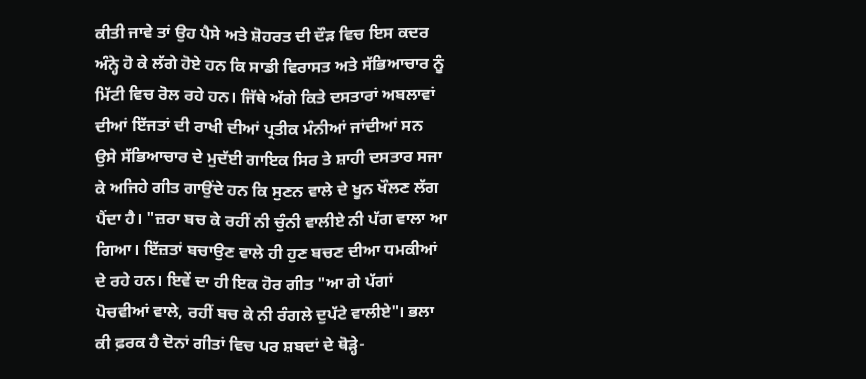ਕੀਤੀ ਜਾਵੇ ਤਾਂ ਉਹ ਪੈਸੇ ਅਤੇ ਸ਼ੋਹਰਤ ਦੀ ਦੌੜ ਵਿਚ ਇਸ ਕਦਰ ਅੰਨ੍ਹੇ ਹੋ ਕੇ ਲੱਗੇ ਹੋਏ ਹਨ ਕਿ ਸਾਡੀ ਵਿਰਾਸਤ ਅਤੇ ਸੱਭਿਆਚਾਰ ਨੂੰ ਮਿੱਟੀ ਵਿਚ ਰੋਲ ਰਹੇ ਹਨ। ਜਿੱਥੇ ਅੱਗੇ ਕਿਤੇ ਦਸਤਾਰਾਂ ਅਬਲਾਵਾਂ ਦੀਆਂ ਇੱਜਤਾਂ ਦੀ ਰਾਖੀ ਦੀਆਂ ਪ੍ਰਤੀਕ ਮੰਨੀਆਂ ਜਾਂਦੀਆਂ ਸਨ ਉਸੇ ਸੱਭਿਆਚਾਰ ਦੇ ਮੁਦੱਈ ਗਾਇਕ ਸਿਰ ਤੇ ਸ਼ਾਹੀ ਦਸਤਾਰ ਸਜਾ ਕੇ ਅਜਿਹੇ ਗੀਤ ਗਾਉਂਦੇ ਹਨ ਕਿ ਸੁਣਨ ਵਾਲੇ ਦੇ ਖੂਨ ਖੌਲਣ ਲੱਗ ਪੈਂਦਾ ਹੈ। "ਜ਼ਰਾ ਬਚ ਕੇ ਰਹੀਂ ਨੀ ਚੁੰਨੀ ਵਾਲੀਏ ਨੀ ਪੱਗ ਵਾਲਾ ਆ ਗਿਆ। ਇੱਜ਼ਤਾਂ ਬਚਾਉਣ ਵਾਲੇ ਹੀ ਹੁਣ ਬਚਣ ਦੀਆ ਧਮਕੀਆਂ ਦੇ ਰਹੇ ਹਨ। ਇਵੇਂ ਦਾ ਹੀ ਇਕ ਹੋਰ ਗੀਤ "ਆ ਗੇ ਪੱਗਾਂ ਪੋਚਵੀਆਂ ਵਾਲੇ, ਰਹੀਂ ਬਚ ਕੇ ਨੀ ਰੰਗਲੇ ਦੁਪੱਟੇ ਵਾਲੀਏ"। ਭਲਾ ਕੀ ਫ਼ਰਕ ਹੈ ਦੋਨਾਂ ਗੀਤਾਂ ਵਿਚ ਪਰ ਸ਼ਬਦਾਂ ਦੇ ਥੋੜ੍ਹੇ-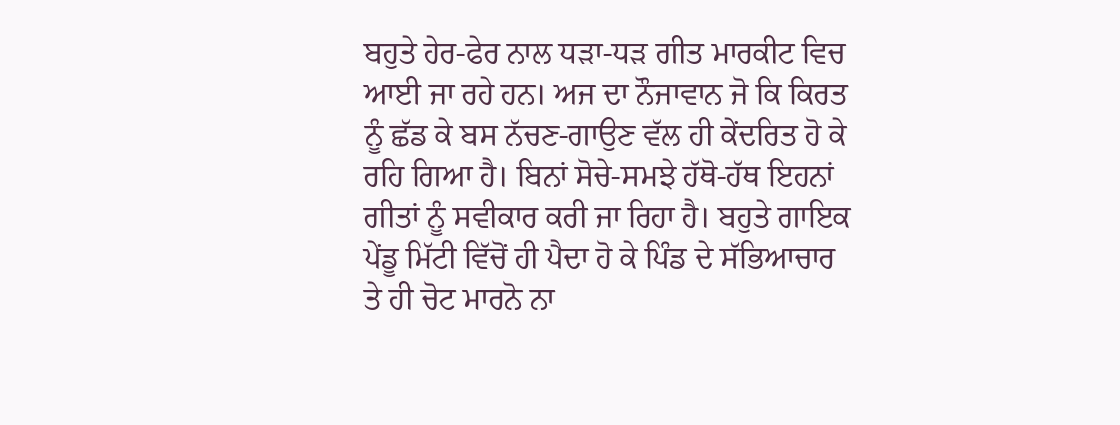ਬਹੁਤੇ ਹੇਰ-ਫੇਰ ਨਾਲ ਧੜਾ-ਧੜ ਗੀਤ ਮਾਰਕੀਟ ਵਿਚ ਆਈ ਜਾ ਰਹੇ ਹਨ। ਅਜ ਦਾ ਨੌਜਾਵਾਨ ਜੋ ਕਿ ਕਿਰਤ ਨੂੰ ਛੱਡ ਕੇ ਬਸ ਨੱਚਣ-ਗਾਉਣ ਵੱਲ ਹੀ ਕੇਂਦਰਿਤ ਹੋ ਕੇ ਰਹਿ ਗਿਆ ਹੈ। ਬਿਨਾਂ ਸੋਚੇ-ਸਮਝੇ ਹੱਥੋ-ਹੱਥ ਇਹਨਾਂ ਗੀਤਾਂ ਨੂੰ ਸਵੀਕਾਰ ਕਰੀ ਜਾ ਰਿਹਾ ਹੈ। ਬਹੁਤੇ ਗਾਇਕ ਪੇਂਡੂ ਮਿੱਟੀ ਵਿੱਚੋਂ ਹੀ ਪੈਦਾ ਹੋ ਕੇ ਪਿੰਡ ਦੇ ਸੱਭਿਆਚਾਰ ਤੇ ਹੀ ਚੋਟ ਮਾਰਨੋ ਨਾ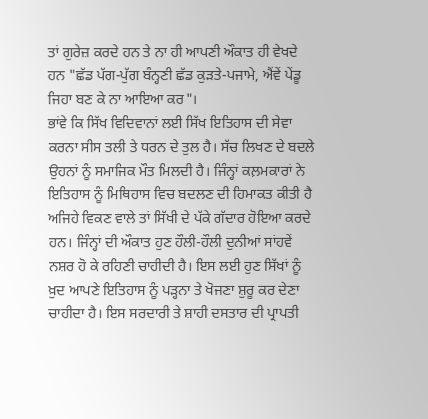ਤਾਂ ਗੁਰੇਜ਼ ਕਰਦੇ ਹਨ ਤੇ ਨਾ ਹੀ ਆਪਣੀ ਔਕਾਤ ਹੀ ਵੇਖਦੇ ਹਨ "ਛੱਡ ਪੱਗ-ਪੁੱਗ ਬੰਨ੍ਹਣੀ ਛੱਡ ਕੁੜਤੇ-ਪਜਾਮੇ, ਐਂਵੇਂ ਪੇਂਡੂ ਜਿਹਾ ਬਣ ਕੇ ਨਾ ਆਇਆ ਕਰ"।
ਭਾਂਵੇ ਕਿ ਸਿੱਖ ਵਿਦਿਵਾਨਾਂ ਲਈ ਸਿੱਖ ਇਤਿਹਾਸ ਦੀ ਸੇਵਾ ਕਰਨਾ ਸੀਸ ਤਲੀ ਤੇ ਧਰਨ ਦੇ ਤੁਲ ਹੈ। ਸੱਚ ਲਿਖਣ ਦੇ ਬਦਲੇ ਉਹਨਾਂ ਨੂੰ ਸਮਾਜਿਕ ਮੌਤ ਮਿਲਦੀ ਹੈ। ਜਿੰਨ੍ਹਾਂ ਕਲ਼ਮਕਾਰਾਂ ਨੇ ਇਤਿਹਾਸ ਨੂੰ ਮਿਥਿਹਾਸ ਵਿਚ ਬਦਲਣ ਦੀ ਹਿਮਾਕਤ ਕੀਤੀ ਹੈ ਅਜਿਹੇ ਵਿਕਣ ਵਾਲੇ ਤਾਂ ਸਿੱਖੀ ਦੇ ਪੱਕੇ ਗੱਦਾਰ ਹੋਇਆ ਕਰਦੇ ਹਨ। ਜਿੰਨ੍ਹਾਂ ਦੀ ਔਕਾਤ ਹੁਣ ਹੌਲੀ-ਹੌਲੀ ਦੁਨੀਆਂ ਸਾਂਹਵੇਂ ਨਸ਼ਰ ਹੋ ਕੇ ਰਹਿਣੀ ਚਾਹੀਦੀ ਹੈ। ਇਸ ਲਈ ਹੁਣ ਸਿੱਖਾਂ ਨੂੰ ਖ਼ੁਦ ਆਪਣੇ ਇਤਿਹਾਸ ਨੂੰ ਪੜ੍ਹਨਾ ਤੇ ਖੋਜਣਾ ਸ਼ੁਰੂ ਕਰ ਦੇਣਾ ਚਾਹੀਦਾ ਹੈ। ਇਸ ਸਰਦਾਰੀ ਤੇ ਸ਼ਾਹੀ ਦਸਤਾਰ ਦੀ ਪ੍ਰਾਪਤੀ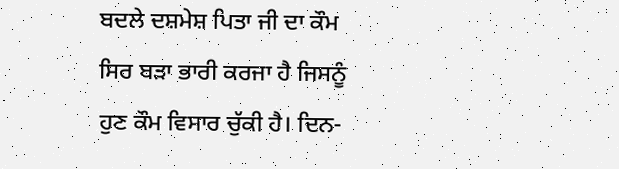ਬਦਲੇ ਦਸ਼ਮੇਸ਼ ਪਿਤਾ ਜੀ ਦਾ ਕੌਮ ਸਿਰ ਬੜਾ ਭਾਰੀ ਕਰਜਾ ਹੈ ਜਿਸਨੂੰ ਹੁਣ ਕੌਮ ਵਿਸਾਰ ਚੁੱਕੀ ਹੈ। ਦਿਨ-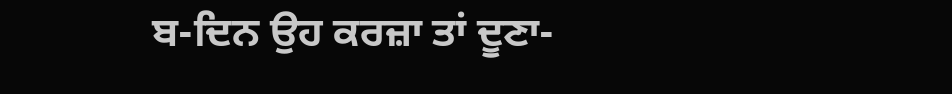ਬ-ਦਿਨ ਉਹ ਕਰਜ਼ਾ ਤਾਂ ਦੂਣਾ-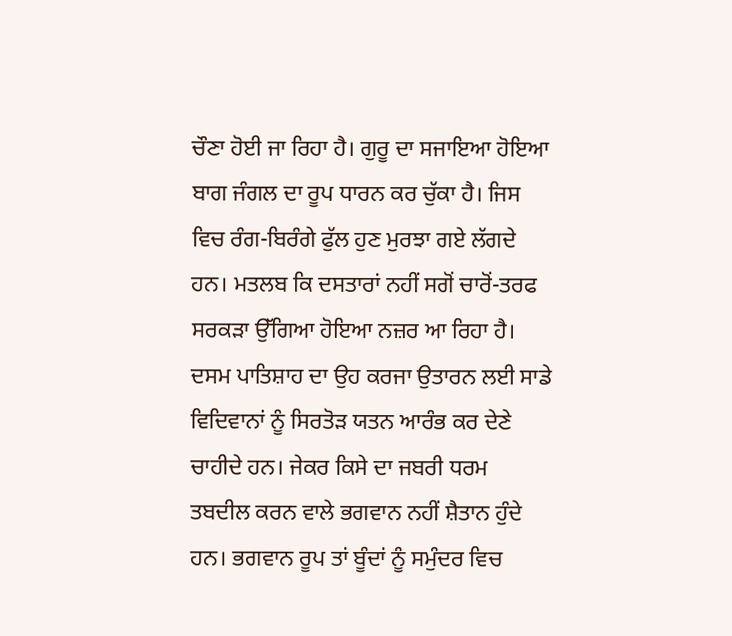ਚੌਣਾ ਹੋਈ ਜਾ ਰਿਹਾ ਹੈ। ਗੁਰੂ ਦਾ ਸਜਾਇਆ ਹੋਇਆ ਬਾਗ ਜੰਗਲ ਦਾ ਰੂਪ ਧਾਰਨ ਕਰ ਚੁੱਕਾ ਹੈ। ਜਿਸ ਵਿਚ ਰੰਗ-ਬਿਰੰਗੇ ਫੁੱਲ ਹੁਣ ਮੁਰਝਾ ਗਏ ਲੱਗਦੇ ਹਨ। ਮਤਲਬ ਕਿ ਦਸਤਾਰਾਂ ਨਹੀਂ ਸਗੋਂ ਚਾਰੋਂ-ਤਰਫ ਸਰਕੜਾ ਉੱਗਿਆ ਹੋਇਆ ਨਜ਼ਰ ਆ ਰਿਹਾ ਹੈ। ਦਸਮ ਪਾਤਿਸ਼ਾਹ ਦਾ ਉਹ ਕਰਜਾ ਉਤਾਰਨ ਲਈ ਸਾਡੇ ਵਿਦਿਵਾਨਾਂ ਨੂੰ ਸਿਰਤੋੜ ਯਤਨ ਆਰੰਭ ਕਰ ਦੇਣੇ ਚਾਹੀਦੇ ਹਨ। ਜੇਕਰ ਕਿਸੇ ਦਾ ਜਬਰੀ ਧਰਮ ਤਬਦੀਲ ਕਰਨ ਵਾਲੇ ਭਗਵਾਨ ਨਹੀਂ ਸ਼ੈਤਾਨ ਹੁੰਦੇ ਹਨ। ਭਗਵਾਨ ਰੂਪ ਤਾਂ ਬੂੰਦਾਂ ਨੂੰ ਸਮੁੰਦਰ ਵਿਚ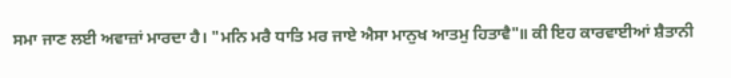ਸਮਾ ਜਾਣ ਲਈ ਅਵਾਜ਼ਾਂ ਮਾਰਦਾ ਹੈ। "ਮਨਿ ਮਰੈ ਧਾਤਿ ਮਰ ਜਾਏ ਐਸਾ ਮਾਨੁਖ ਆਤਮੁ ਹਿਤਾਵੈ"॥ ਕੀ ਇਹ ਕਾਰਵਾਈਆਂ ਸ਼ੈਤਾਨੀ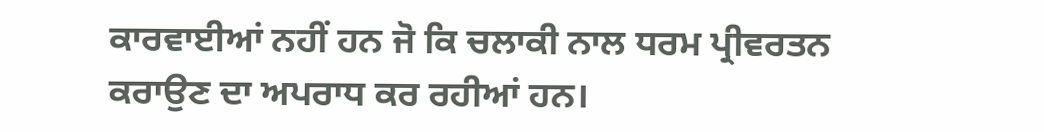ਕਾਰਵਾਈਆਂ ਨਹੀਂ ਹਨ ਜੋ ਕਿ ਚਲਾਕੀ ਨਾਲ ਧਰਮ ਪ੍ਰੀਵਰਤਨ ਕਰਾਉਣ ਦਾ ਅਪਰਾਧ ਕਰ ਰਹੀਆਂ ਹਨ।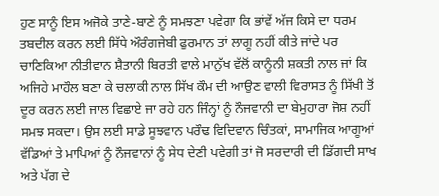ਹੁਣ ਸਾਨੂੰ ਇਸ ਅਜੋਕੇ ਤਾਣੇ-ਬਾਣੇ ਨੂੰ ਸਮਝਣਾ ਪਵੇਗਾ ਕਿ ਭਾਂਵੇਂ ਅੱਜ ਕਿਸੇ ਦਾ ਧਰਮ ਤਬਦੀਲ ਕਰਨ ਲਈ ਸਿੱਧੇ ਔਰੰਗਜੇਬੀ ਫੁਰਮਾਨ ਤਾਂ ਲਾਗੂ ਨਹੀਂ ਕੀਤੇ ਜਾਂਦੇ ਪਰ ਚਾਣਿਕਿਆ ਨੀਤੀਵਾਨ ਸ਼ੈਤਾਨੀ ਬਿਰਤੀ ਵਾਲੇ ਮਾਨੁੱਖ ਵੱਲੋਂ ਕਾਨੂੰਨੀ ਸ਼ਕਤੀ ਨਾਲ ਜਾਂ ਕਿ ਅਜਿਹੇ ਮਾਹੌਲ ਬਣਾ ਕੇ ਚਲਾਕੀ ਨਾਲ ਸਿੱਖ ਕੌਮ ਦੀ ਆਉਣ ਵਾਲੀ ਵਿਰਾਸਤ ਨੂੰ ਸਿੱਖੀ ਤੋਂ ਦੂਰ ਕਰਨ ਲਈ ਜਾਲ ਵਿਛਾਏ ਜਾ ਰਹੇ ਹਨ ਜਿੰਨ੍ਹਾਂ ਨੂੰ ਨੌਜਵਾਨੀ ਦਾ ਬੇਮੁਹਾਰਾ ਜੋਸ਼ ਨਹੀਂ ਸਮਝ ਸਕਦਾ। ਉਸ ਲਈ ਸਾਡੇ ਸੂਝਵਾਨ ਪਰੌਢ ਵਿਦਿਵਾਨ ਚਿੰਤਕਾਂ, ਸਾਮਾਜਿਕ ਆਗੂਆਂ ਵੱਡਿਆਂ ਤੇ ਮਾਪਿਆਂ ਨੂੰ ਨੌਜਵਾਨਾਂ ਨੂੰ ਸੇਧ ਦੇਣੀ ਪਵੇਗੀ ਤਾਂ ਜੋ ਸਰਦਾਰੀ ਦੀ ਡਿੱਗਦੀ ਸਾਖ ਅਤੇ ਪੱਗ ਦੇ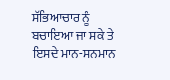ਸੱਭਿਆਚਾਰ ਨੂੰ ਬਚਾਇਆ ਜਾ ਸਕੇ ਤੇ ਇਸਦੇ ਮਾਨ-ਸਨਮਾਨ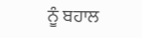ਨੂੰ ਬਹਾਲ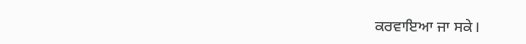ਕਰਵਾਇਆ ਜਾ ਸਕੇ।